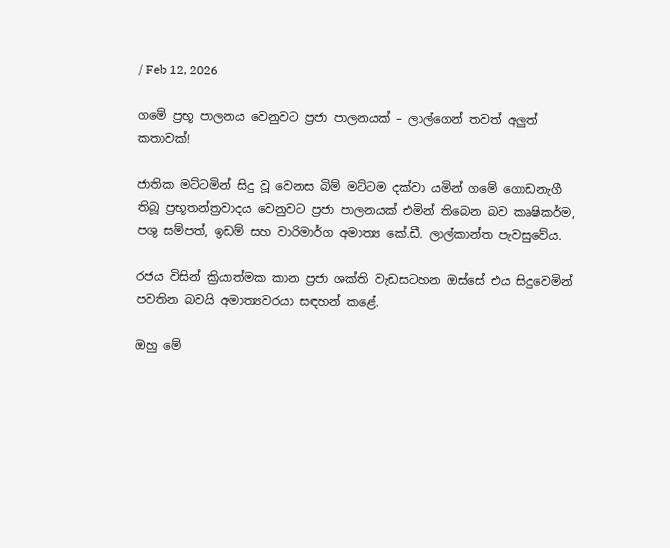/ Feb 12, 2026

ගමේ ප්‍රභූ පාලනය වෙනුවට ප්‍රජා පාලනයක් – ලාල්ගෙන් තවත් අලුත් කතාවක්!

ජාතික මට්ටමින් සිදු වූ වෙනස බිම් මට්ටම දක්වා යමින් ගමේ ගොඩනැගී තිබූ ප්‍රභූතන්ත්‍රවාදය වෙනුවට ප්‍රජා පාලනයක් එමින් තිබෙන බව කෘෂිකර්ම, පශු සම්පත්, ඉඩම් සහ වාරිමාර්ග අමාත්‍ය කේ.ඩී. ලාල්කාන්ත පැවසුවේය.

රජය විසින් ක්‍රියාත්මක කාන ප්‍රජා ශක්ති වැඩසටහන ඔස්සේ එය සිදුවෙමින් පවතින බවයි අමාත්‍යවරයා සඳහන් කළේ.

ඔහු මේ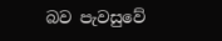බව පැවසුවේ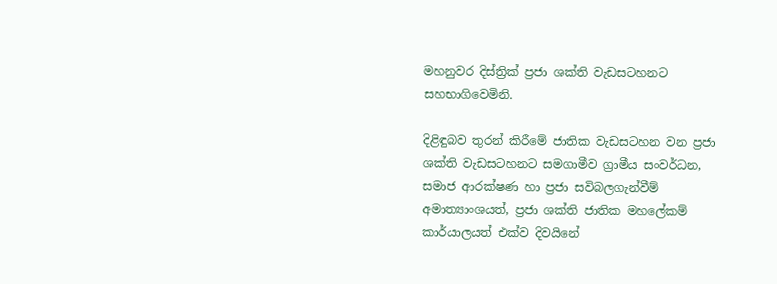මහනුවර දිස්ත්‍රික් ප්‍රජා ශක්ති වැඩසටහනට සහභාගිවෙමිනි.

දිළිඳුබව තුරන් කිරීමේ ජාතික වැඩසටහන වන ප්‍රජා ශක්ති වැඩසටහනට සමගාමීව ග්‍රාමීය සංවර්ධන, සමාජ ආරක්ෂණ හා ප්‍රජා සවිබලගැන්වීම් අමාත්‍යාංශයත්, ප්‍රජා ශක්ති ජාතික මහලේකම් කාර්යාලයත් එක්ව දිවයිනේ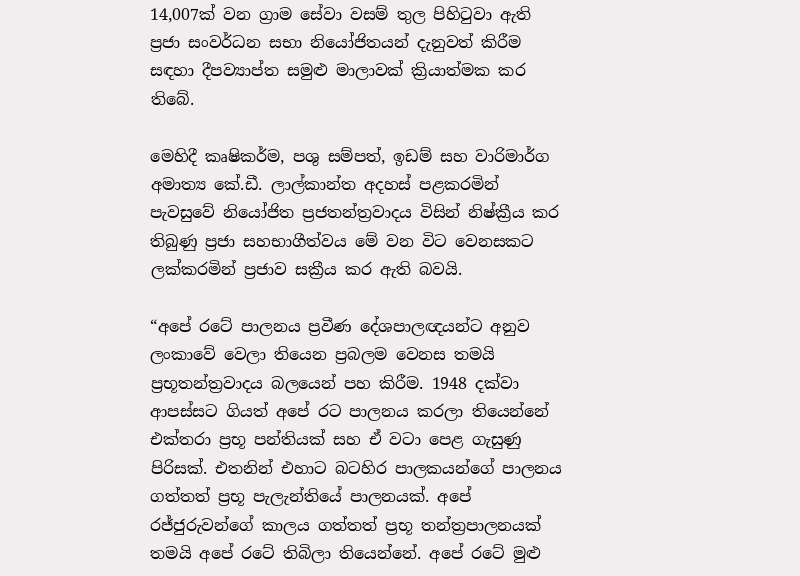14,007ක් වන ග්‍රාම සේවා වසම් තුල පිහිටුවා ඇති ප්‍රජා සංවර්ධන සභා නියෝජිතයන් දැනුවත් කිරීම සඳහා දීපව්‍යාප්ත සමුළු මාලාවක් ක්‍රියාත්මක කර තිබේ.

මෙහිදී කෘෂිකර්ම, පශු සම්පත්, ඉඩම් සහ වාරිමාර්ග අමාත්‍ය කේ.ඩී. ලාල්කාන්ත අදහස් පළකරමින් පැවසුවේ නියෝජිත ප්‍රජතන්ත්‍රවාදය විසින් නිෂ්ක්‍රීය කර තිබුණු ප්‍රජා සහභාගීත්වය මේ වන විට වෙනසකට ලක්කරමින් ප්‍රජාව සක්‍රීය කර ඇති බවයි.

“අපේ රටේ පාලනය ප්‍රවීණ දේශපාලඥයන්ට අනුව ලංකාවේ වෙලා තියෙන ප්‍රබලම වෙනස තමයි ප්‍රභූතන්ත්‍රවාදය බලයෙන් පහ කිරීම. 1948 දක්වා ආපස්සට ගියත් අපේ රට පාලනය කරලා තියෙන්නේ එක්තරා ප්‍රභූ පන්තියක් සහ ඒ වටා පෙළ ගැසුණු පිරිසක්. එතනින් එහාට බටහිර පාලකයන්ගේ පාලනය ගත්තත් ප්‍රභූ පැලැන්තියේ පාලනයක්. අපේ රජ්ජුරුවන්ගේ කාලය ගත්තත් ප්‍රභූ තන්ත්‍රපාලනයක් තමයි අපේ රටේ තිබිලා තියෙන්නේ. අපේ රටේ මුළු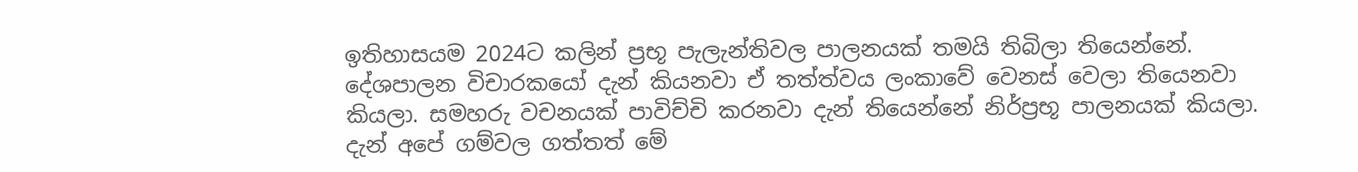ඉතිහාසයම 2024ට කලින් ප්‍රභූ පැලැන්තිවල පාලනයක් තමයි තිබිලා තියෙන්නේ. දේශපාලන විචාරකයෝ දැන් කියනවා ඒ තත්ත්වය ලංකාවේ වෙනස් වෙලා තියෙනවා කියලා. සමහරු වචනයක් පාවිච්චි කරනවා දැන් තියෙන්නේ නිර්ප්‍රභූ පාලනයක් කියලා. දැන් අපේ ගම්වල ගත්තත් මේ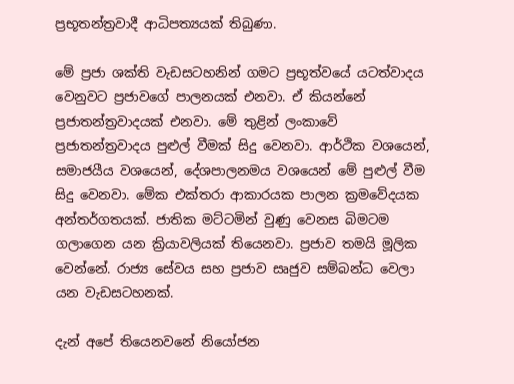ප්‍රභූතන්ත්‍රවාදී ආධිපත්‍යයක් තිබුණා.

මේ ප්‍රජා ශක්ති වැඩසටහනින් ගමට ප්‍රභූත්වයේ යටත්වාදය වෙනුවට ප්‍රජාවගේ පාලනයක් එනවා. ඒ කියන්නේ ප්‍රජාතන්ත්‍රවාදයක් එනවා. මේ තුළින් ලංකාවේ ප්‍රජාතන්ත්‍රවාදය පුළුල් වීමක් සිදු වෙනවා. ආර්ථික වශයෙන්, සමාජයීය වශයෙන්, දේශපාලනමය වශයෙන් මේ පුළුල් වීම සිදු වෙනවා. මේක එක්තරා ආකාරයක පාලන ක්‍රමවේදයක අන්තර්ගතයක්. ජාතික මට්ටමින් වුණු වෙනස බිමටම ගලාගෙන යන ක්‍රියාවලියක් තියෙනවා. ප්‍රජාව තමයි මූලික වෙන්නේ. රාජ්‍ය සේවය සහ ප්‍රජාව සෘජුව සම්බන්ධ වෙලා යන වැඩසටහනක්.

දැන් අපේ තියෙනවනේ නියෝජන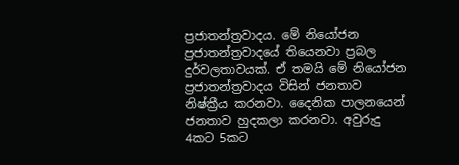ප්‍රජාතන්ත්‍රවාදය. මේ නියෝජන ප්‍රජාතන්ත්‍රවාදයේ තියෙනවා ප්‍රබල දුර්වලතාවයක්. ඒ තමයි මේ නියෝජන ප්‍රජාතන්ත්‍රවාදය විසින් ජනතාව නිෂ්ක්‍රීය කරනවා. දෛනික පාලනයෙන් ජනතාව හුදකලා කරනවා. අවුරුදු 4කට 5කට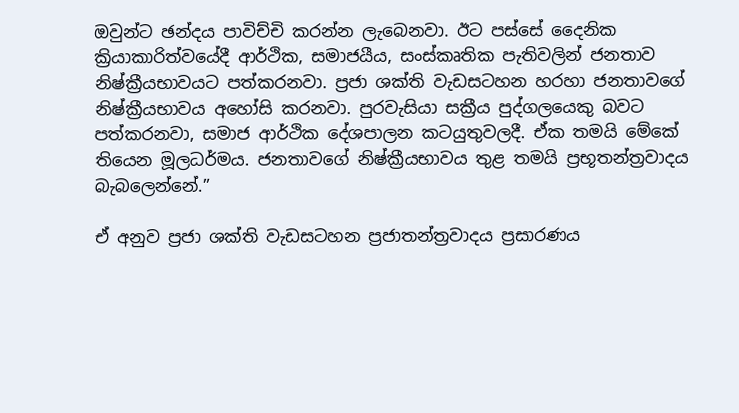ඔවුන්ට ඡන්දය පාවිච්චි කරන්න ලැබෙනවා. ඊට පස්සේ දෛනික ක්‍රියාකාරිත්වයේදී ආර්ථික, සමාජයීය, සංස්කෘතික පැතිවලින් ජනතාව නිෂ්ක්‍රීයභාවයට පත්කරනවා. ප්‍රජා ශක්ති වැඩසටහන හරහා ජනතාවගේ නිෂ්ක්‍රීයභාවය අහෝසි කරනවා. පුරවැසියා සක්‍රීය පුද්ගලයෙකු බවට පත්කරනවා, සමාජ ආර්ථික දේශපාලන කටයුතුවලදී. ඒක තමයි මේකේ තියෙන මූලධර්මය. ජනතාවගේ නිෂ්ක්‍රීයභාවය තුළ තමයි ප්‍රභූතන්ත්‍රවාදය බැබලෙන්නේ.”

ඒ අනුව ප්‍රජා ශක්ති වැඩසටහන ප්‍රජාතන්ත්‍රවාදය ප්‍රසාරණය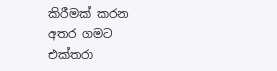කිරීමක් කරන අතර ගමට එක්තරා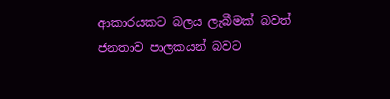ආකාරයකට බලය ලැබීමක් බවත් ජනතාව පාලකයන් බවට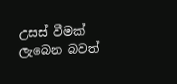උසස් වීමක් ලැබෙන බවත්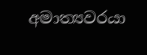අමාත්‍යවරයා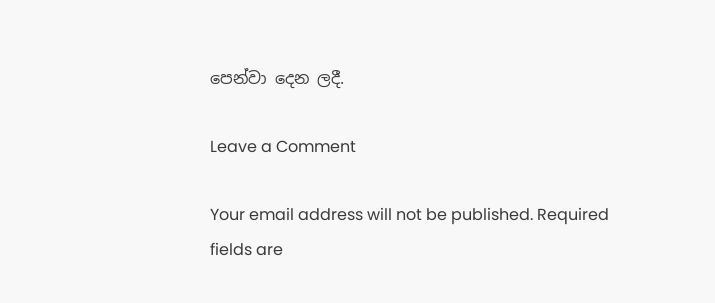පෙන්වා දෙන ලදී.

Leave a Comment

Your email address will not be published. Required fields are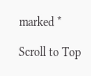marked *

Scroll to Top